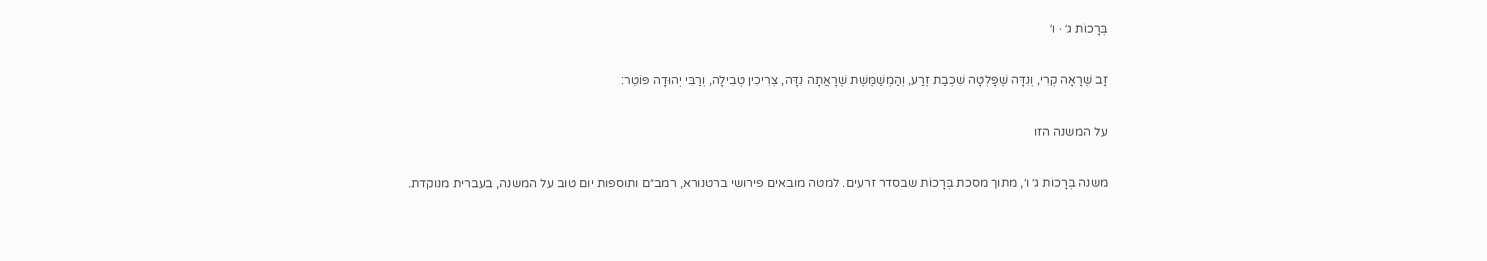בְּרָכוֹת ג׳ · ו׳

זָב שֶׁרָאָה קְרִי, וְנִדָּה שֶׁפָּלְטָה שִׁכְבַת זֶרַע, וְהַמְשַׁמֶּשֶׁת שֶׁרָאֲתָה נִדָּה, צְרִיכִין טְבִילָה, וְרַבִּי יְהוּדָה פּוֹטֵר:

על המשנה הזו

משנה בְּרָכוֹת ג׳ ו׳, מתוך מסכת בְּרָכוֹת שבסדר זרעים. למטה מובאים פירושי ברטנורא, רמב״ם ותוספות יום טוב על המשנה, בעברית מנוקדת.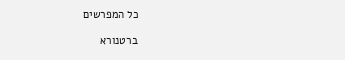כל המפרשים

ברטנורא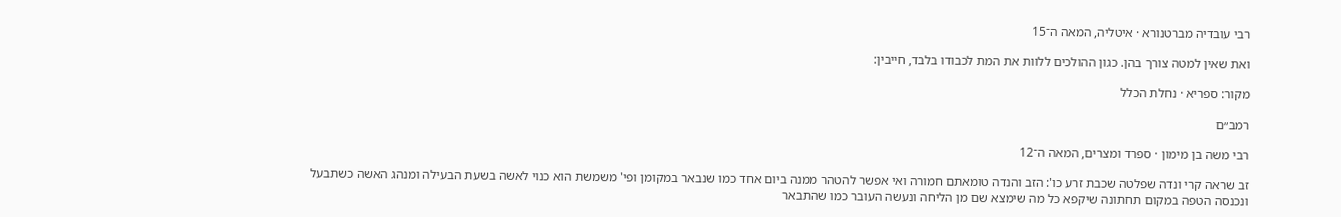רבי עובדיה מברטנורא · איטליה, המאה ה־15

ואת שאין למטה צורך בהן. כגון ההולכים ללוות את המת לכבודו בלבד, חייבין:

מקור: ספריא · נחלת הכלל

רמב״ם

רבי משה בן מימון · ספרד ומצרים, המאה ה־12

זב שראה קרי ונדה שפלטה שכבת זרע כו': הזב והנדה טומאתם חמורה ואי אפשר להטהר ממנה ביום אחד כמו שנבאר במקומן ופי' משמשת הוא כנוי לאשה בשעת הבעילה ומנהג האשה כשתבעל ונכנסה הטפה במקום תחתונה שיקפא כל מה שימצא שם מן הליחה ונעשה העובר כמו שהתבאר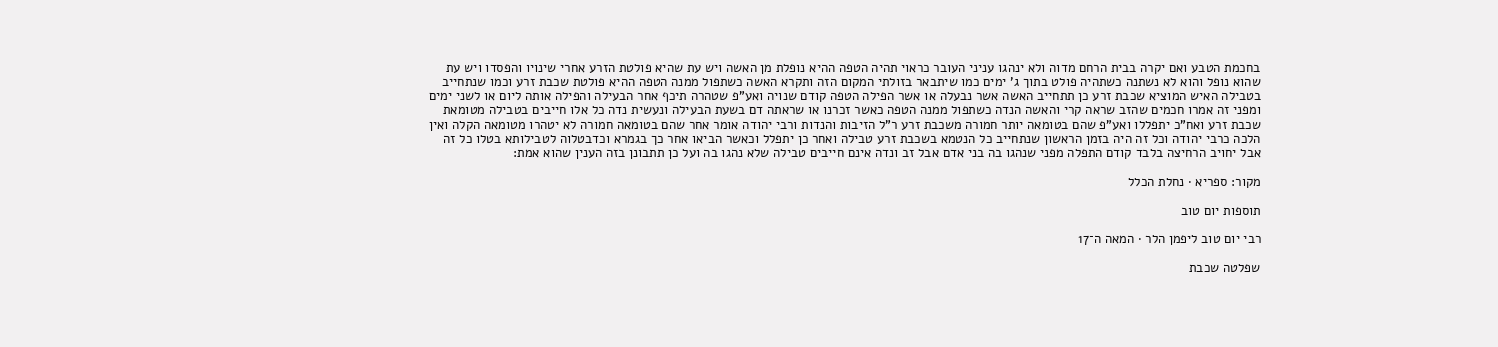בחכמת הטבע ואם יקרה בבית הרחם מדוה ולא ינהגו עניני העובר כראוי תהיה הטפה ההיא נופלת מן האשה ויש עת שהיא פולטת הזרע אחרי שינויו והפסדו ויש עת שהוא נופל והוא לא נשתנה כשתהיה פולט בתוך ג' ימים כמו שיתבאר בזולתי המקום הזה ותקרא האשה כשתפול ממנה הטפה ההיא פולטת שכבת זרע וכמו שנתחייב בטבילה האיש המוציא שכבת זרע כן תתחייב האשה אשר נבעלה או אשר הפילה הטפה קודם שנויה ואע"פ שטהרה תיכף אחר הבעילה והפילה אותה ליום או לשני ימים ומפני זה אמרו חכמים שהזב שראה קרי והאשה הנדה כשתפול ממנה הטפה כאשר זכרנו או שראתה דם בשעת הבעילה ונעשית נדה כל אלו חייבים בטבילה מטומאת שכבת זרע ואח"כ יתפללו ואע"פ שהם בטומאה יותר חמורה משכבת זרע ר"ל הזיבות והנדות ורבי יהודה אומר אחר שהם בטומאה חמורה לא יטהרו מטומאה הקלה ואין הלכה כרבי יהודה וכל זה היה בזמן הראשון שנתחייב כל הנטמא בשכבת זרע טבילה ואחר כן יתפלל וכאשר הביאו אחר כך בגמרא וכדבטלוה לטבילותא בטלו כל זה אבל יחויב הרחיצה בלבד קודם התפלה מפני שנהגו בה בני אדם אבל זב ונדה אינם חייבים טבילה שלא נהגו בה ועל כן תתבונן בזה הענין שהוא אמת:

מקור: ספריא · נחלת הכלל

תוספות יום טוב

רבי יום טוב ליפמן הלר · המאה ה־17

שפלטה שכבת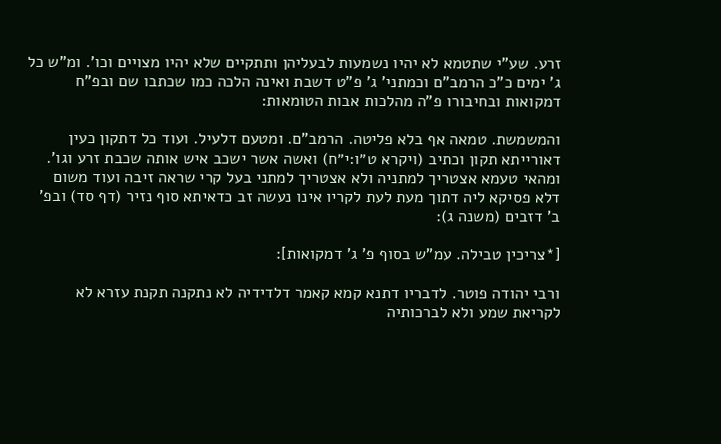זרע. שע"י שתטמא לא יהיו נשמעות לבעליהן ותתקיים שלא יהיו מצויים וכו'. ומ"ש כל ג' ימים כ"כ הרמב"ם וכמתני' ג' פ"ט דשבת ואינה הלכה כמו שכתבו שם ובפ"ח דמקואות ובחיבורו פ"ה מהלכות אבות הטומאות:

והמשמשת. טמאה אף בלא פליטה. הרמב"ם. ומטעם דלעיל. ועוד כל דתקון כעין דאורייתא תקון וכתיב (ויקרא ט״ו:י״ח) ואשה אשר ישכב איש אותה שכבת זרע וגו'. ומהאי טעמא אצטריך למתניה ולא אצטריך למתני בעל קרי שראה זיבה ועוד משום דלא פסיקא ליה דתוך מעת לעת לקריו אינו נעשה זב כדאיתא סוף נזיר (דף סד) ובפ' ב' דזבים (משנה ג):

[*צריכין טבילה. עמ"ש בסוף פ' ג' דמקואות]:

ורבי יהודה פוטר. לדבריו דתנא קמא קאמר דלדידיה לא נתקנה תקנת עזרא לא לקריאת שמע ולא לברכותיה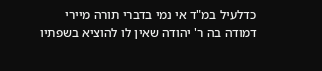כדלעיל במ"ד אי נמי בדברי תורה מיירי דמודה בה ר' יהודה שאין לו להוציא בשפתיו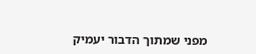מפני שמתוך הדבור יעמיק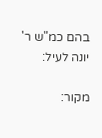בהם כמ"ש ר' יונה לעיל:

מקור: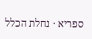ספריא · נחלת הכלל